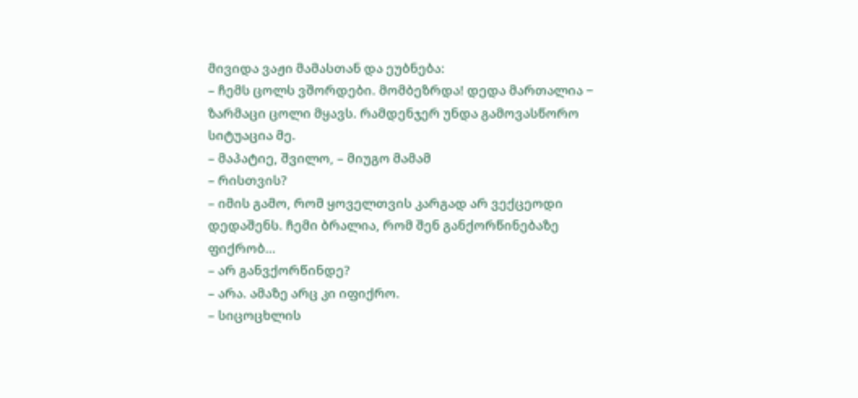მივიდა ვაჟი მამასთან და ეუბნება:
– ჩემს ცოლს ვშორდები. მომბეზრდა! დედა მართალია − ზარმაცი ცოლი მყავს. რამდენჯერ უნდა გამოვასწორო სიტუაცია მე.
– მაპატიე, შვილო, – მიუგო მამამ
– რისთვის?
– იმის გამო, რომ ყოველთვის კარგად არ ვექცეოდი დედაშენს. ჩემი ბრალია, რომ შენ განქორწინებაზე ფიქრობ…
– არ განვქორწინდე?
– არა. ამაზე არც კი იფიქრო.
– სიცოცხლის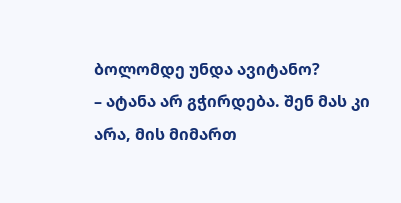ბოლომდე უნდა ავიტანო?
– ატანა არ გჭირდება. შენ მას კი არა, მის მიმართ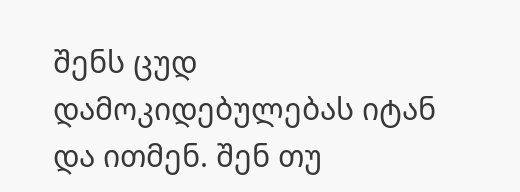შენს ცუდ დამოკიდებულებას იტან და ითმენ. შენ თუ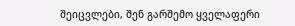შეიცვლები, შენ გარშემო ყველაფერი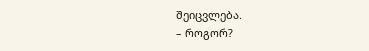შეიცვლება.
– როგორ?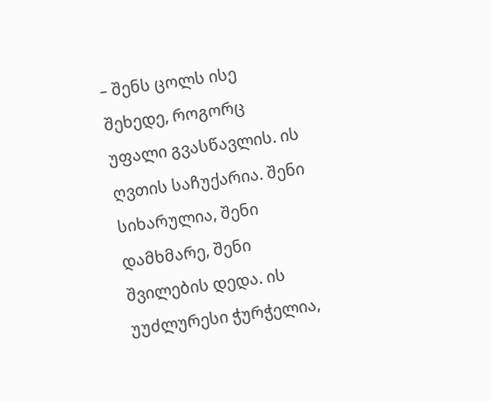– შენს ცოლს ისე შეხედე, როგორც უფალი გვასწავლის. ის ღვთის საჩუქარია. შენი სიხარულია, შენი დამხმარე, შენი შვილების დედა. ის უუძლურესი ჭურჭელია,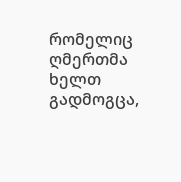რომელიც ღმერთმა ხელთ გადმოგცა,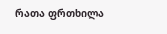რათა ფრთხილა